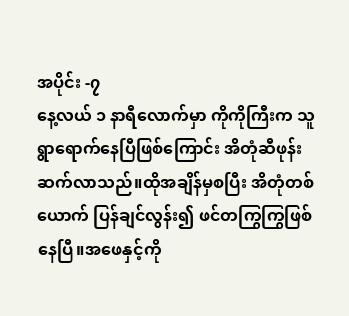အပိုင်း -၇
နေ့လယ် ၁ နာရီလောက်မှာ ကိုကိုကြီးက သူ ရွာရောက်နေပြီဖြစ်ကြောင်း အိတုံဆီဖုန်းဆက်လာသည်။ထိုအချိန်မှစပြီး အိတုံတစ်ယောက် ပြန်ချင်လွန်း၍ ဖင်တကြွကြွဖြစ်နေပြီ။အဖေနှင့်ကို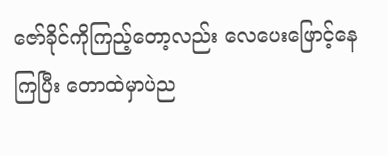ဇော်ခိုင်ကိုကြည့်တော့လည်း လေပေးဖြောင့်နေကြပြီး တောထဲမှာပဲည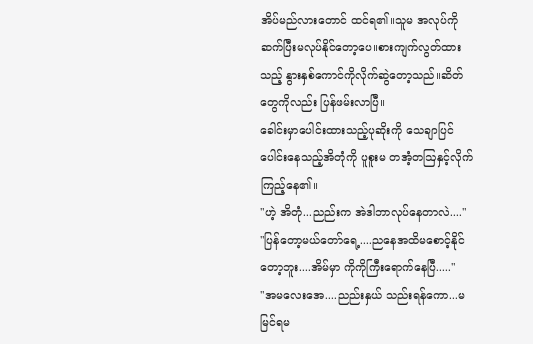အိပ်မည်လားတောင် ထင်ရ၏။သူမ အလုပ်ကိုဆက်ပြီးမလုပ်နိုင်တော့ပေ။စားကျက်လွတ်ထားသည့် နွားနှစ်ကောင်ကိုလိုက်ဆွဲတော့သည်။ဆိတ်တွေကိုလည်း ပြန်ဖမ်းလာပြီ။
ခေါင်းမှာပေါင်းထားသည့်ပုဆိုးကို သေချာပြင်ပေါင်းနေသည့်အိတုံကို ပူစူးမ တအံ့တဩနှင့်လိုက်ကြည့်နေ၏။
"ဟဲ့ အိတုံ...ညည်းက အဲဒါဘာလုပ်နေတာလဲ...."
"ပြန်တော့မယ်တော်ရေ့....ညနေအထိမစောင့်နိုင်တော့ဘူး....အိမ်မှာ ကိုကိုကြီးရောက်နေပြီ....."
"အမလေးအေ....ညည်းနှယ် သည်းရန်ကော...မမြင်ရမ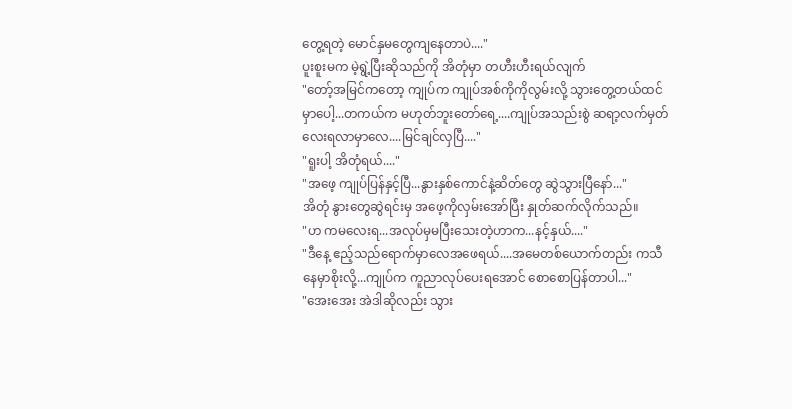တွေ့ရတဲ့ မောင်နှမတွေကျနေတာပဲ...."
ပူးစူးမက မဲ့ရွဲ့ပြီးဆိုသည်ကို အိတုံမှာ တဟီးဟီးရယ်လျက်
"တော့်အမြင်ကတော့ ကျုပ်က ကျုပ်အစ်ကိုကိုလွမ်းလို့ သွားတွေ့တယ်ထင်မှာပေါ့...တကယ်က မဟုတ်ဘူးတော်ရေ့....ကျုပ်အသည်းစွဲ ဆရာ့လက်မှတ်လေးရလာမှာလေ....မြင်ချင်လှပြီ...."
"ရူးပါ့ အိတုံရယ်...."
"အဖေ့ ကျုပ်ပြန်နှင့်ပြီ...နွားနှစ်ကောင်နဲ့ဆိတ်တွေ ဆွဲသွားပြီနော်..."
အိတုံ နွားတွေဆွဲရင်းမှ အဖေ့ကိုလှမ်းအော်ပြီး နှုတ်ဆက်လိုက်သည်။
"ဟ ကမလေးရ...အလုပ်မှမပြီးသေးတဲ့ဟာက...နင့်နှယ်...."
"ဒီနေ့ ဧည့်သည်ရောက်မှာလေအဖေရယ်....အမေတစ်ယောက်တည်း ကသီနေမှာစိုးလို့...ကျုပ်က ကူညာလုပ်ပေးရအောင် စောစောပြန်တာပါ..."
"အေးအေး အဲဒါဆိုလည်း သွား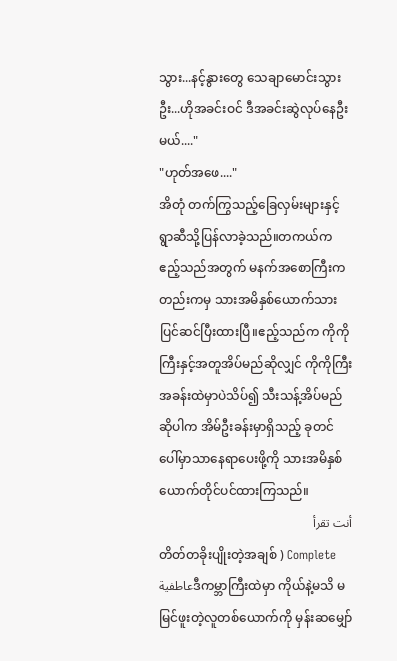သွား...နင့်နွားတွေ သေချာမောင်းသွားဦး...ဟိုအခင်းဝင် ဒီအခင်းဆွဲလုပ်နေဦးမယ်...."
"ဟုတ်အဖေ...."
အိတုံ တက်ကြွသည့်ခြေလှမ်းများနှင့်ရွာဆီသို့ပြန်လာခဲ့သည်။တကယ်က ဧည့်သည်အတွက် မနက်အစောကြီးကတည်းကမှ သားအမိနှစ်ယောက်သား ပြင်ဆင်ပြီးထားပြီ။ဧည့်သည်က ကိုကိုကြီးနှင့်အတူအိပ်မည်ဆိုလျှင် ကိုကိုကြီးအခန်းထဲမှာပဲသိပ်၍ သီးသန့်အိပ်မည်ဆိုပါက အိမ်ဦးခန်းမှာရှိသည့် ခုတင်ပေါ်မှာသာနေရာပေးဖို့ကို သားအမိနှစ်ယောက်တိုင်ပင်ထားကြသည်။
أنت تقرأ
တိတ်တခိုးပျိုးတဲ့အချစ် ) Complete
عاطفيةဒီကမ္ဘာကြီးထဲမှာ ကိုယ်နဲ့မသိ မမြင်ဖူးတဲ့လူတစ်ယောက်ကို မှန်းဆမျှော်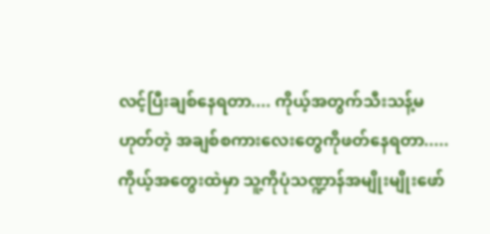လင့်ပြီးချစ်နေရတာ.... ကိုယ့်အတွက်သီးသန့်မဟုတ်တဲ့ အချစ်စကားလေးတွေကိုဖတ်နေရတာ..... ကိုယ့်အတွေးထဲမှာ သူ့ကိုပုံသဏ္ဍာန်အမျိုးမျိုးဖော်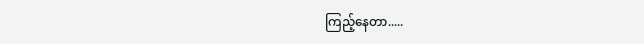ကြည့်နေတာ.....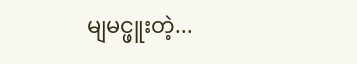မျမင္ဖူးတဲ့...